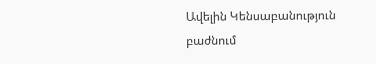Ավելին Կենսաբանություն բաժնում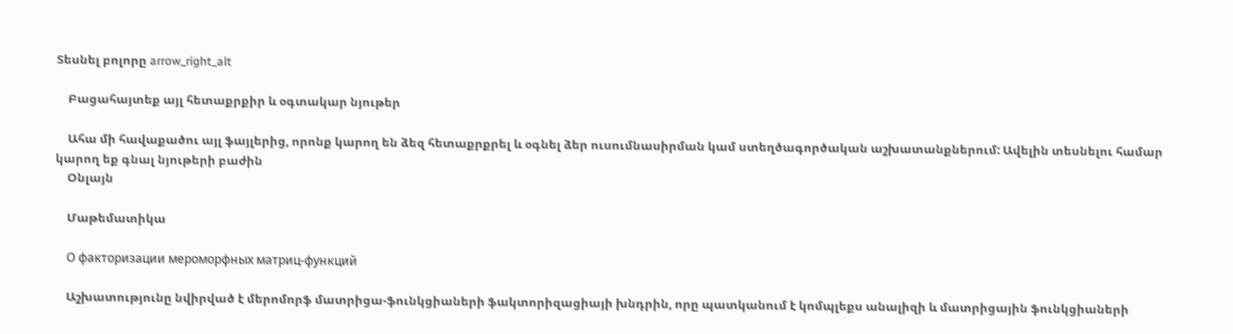Տեսնել բոլորը arrow_right_alt

    Բացահայտեք այլ հետաքրքիր և օգտակար նյութեր

    Ահա մի հավաքածու այլ ֆայլերից, որոնք կարող են ձեզ հետաքրքրել և օգնել ձեր ուսումնասիրման կամ ստեղծագործական աշխատանքներում: Ավելին տեսնելու համար կարող եք գնալ նյութերի բաժին
    Օնլայն

    Մաթեմատիկա

    О факторизации мероморфных матриц-функций

    Աշխատությունը նվիրված է մերոմորֆ մատրիցա-ֆունկցիաների ֆակտորիզացիայի խնդրին, որը պատկանում է կոմպլեքս անալիզի և մատրիցային ֆունկցիաների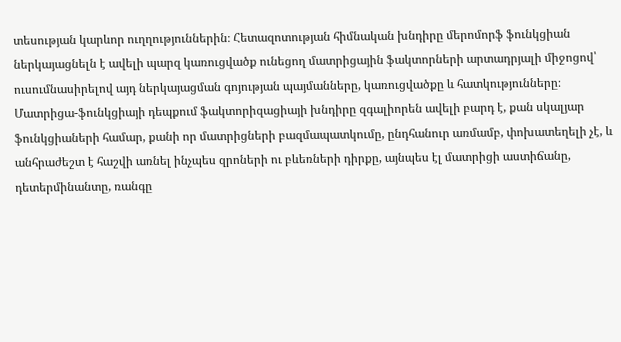տեսության կարևոր ուղղություններին։ Հետազոտության հիմնական խնդիրը մերոմորֆ ֆունկցիան ներկայացնելն է ավելի պարզ կառուցվածք ունեցող մատրիցային ֆակտորների արտադրյալի միջոցով՝ ուսումնասիրելով այդ ներկայացման գոյության պայմանները, կառուցվածքը և հատկությունները։ Մատրիցա-ֆունկցիայի դեպքում ֆակտորիզացիայի խնդիրը զգալիորեն ավելի բարդ է, քան սկալյար ֆունկցիաների համար, քանի որ մատրիցների բազմապատկումը, ընդհանուր առմամբ, փոխատեղելի չէ, և անհրաժեշտ է հաշվի առնել ինչպես զրոների ու բևեռների դիրքը, այնպես էլ մատրիցի աստիճանը, դետերմինանտը, ռանգը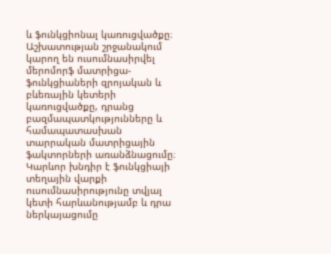և ֆունկցիոնալ կառուցվածքը։ Աշխատության շրջանակում կարող են ուսումնասիրվել մերոմորֆ մատրիցա-ֆունկցիաների զրոյական և բևեռային կետերի կառուցվածքը, դրանց բազմապատկությունները և համապատասխան տարրական մատրիցային ֆակտորների առանձնացումը։ Կարևոր խնդիր է ֆունկցիայի տեղային վարքի ուսումնասիրությունը տվյալ կետի հարևանությամբ և դրա ներկայացումը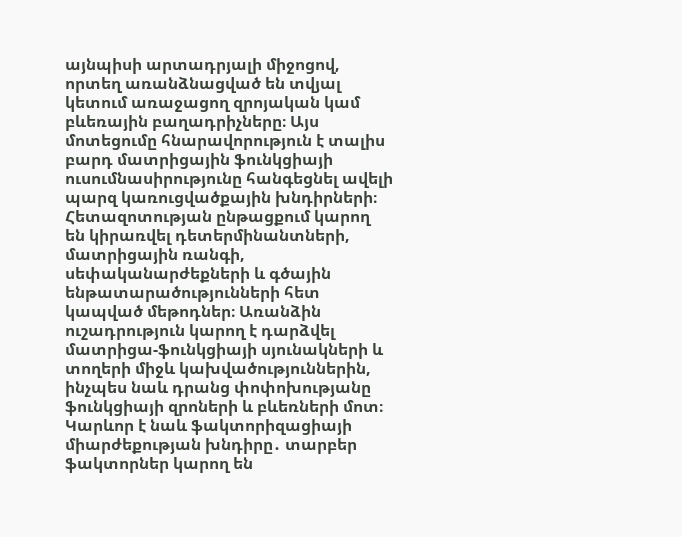այնպիսի արտադրյալի միջոցով, որտեղ առանձնացված են տվյալ կետում առաջացող զրոյական կամ բևեռային բաղադրիչները։ Այս մոտեցումը հնարավորություն է տալիս բարդ մատրիցային ֆունկցիայի ուսումնասիրությունը հանգեցնել ավելի պարզ կառուցվածքային խնդիրների։ Հետազոտության ընթացքում կարող են կիրառվել դետերմինանտների, մատրիցային ռանգի, սեփականարժեքների և գծային ենթատարածությունների հետ կապված մեթոդներ։ Առանձին ուշադրություն կարող է դարձվել մատրիցա-ֆունկցիայի սյունակների և տողերի միջև կախվածություններին, ինչպես նաև դրանց փոփոխությանը ֆունկցիայի զրոների և բևեռների մոտ։ Կարևոր է նաև ֆակտորիզացիայի միարժեքության խնդիրը․ տարբեր ֆակտորներ կարող են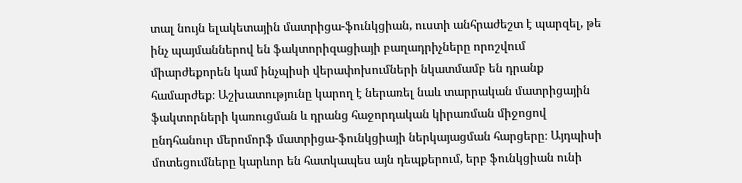տալ նույն ելակետային մատրիցա-ֆունկցիան, ուստի անհրաժեշտ է պարզել, թե ինչ պայմաններով են ֆակտորիզացիայի բաղադրիչները որոշվում միարժեքորեն կամ ինչպիսի վերափոխումների նկատմամբ են դրանք համարժեք։ Աշխատությունը կարող է ներառել նաև տարրական մատրիցային ֆակտորների կառուցման և դրանց հաջորդական կիրառման միջոցով ընդհանուր մերոմորֆ մատրիցա-ֆունկցիայի ներկայացման հարցերը։ Այդպիսի մոտեցումները կարևոր են հատկապես այն դեպքերում, երբ ֆունկցիան ունի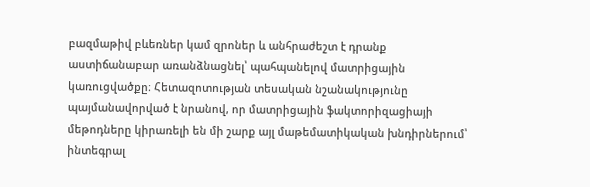բազմաթիվ բևեռներ կամ զրոներ և անհրաժեշտ է դրանք աստիճանաբար առանձնացնել՝ պահպանելով մատրիցային կառուցվածքը։ Հետազոտության տեսական նշանակությունը պայմանավորված է նրանով, որ մատրիցային ֆակտորիզացիայի մեթոդները կիրառելի են մի շարք այլ մաթեմատիկական խնդիրներում՝ ինտեգրալ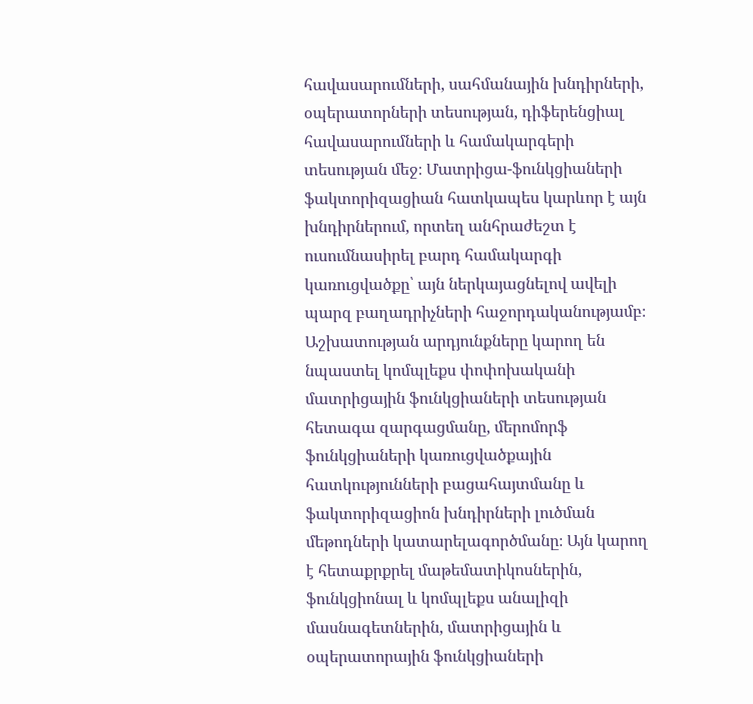հավասարումների, սահմանային խնդիրների, օպերատորների տեսության, դիֆերենցիալ հավասարումների և համակարգերի տեսության մեջ։ Մատրիցա-ֆունկցիաների ֆակտորիզացիան հատկապես կարևոր է այն խնդիրներում, որտեղ անհրաժեշտ է ուսումնասիրել բարդ համակարգի կառուցվածքը՝ այն ներկայացնելով ավելի պարզ բաղադրիչների հաջորդականությամբ։ Աշխատության արդյունքները կարող են նպաստել կոմպլեքս փոփոխականի մատրիցային ֆունկցիաների տեսության հետագա զարգացմանը, մերոմորֆ ֆունկցիաների կառուցվածքային հատկությունների բացահայտմանը և ֆակտորիզացիոն խնդիրների լուծման մեթոդների կատարելագործմանը։ Այն կարող է հետաքրքրել մաթեմատիկոսներին, ֆունկցիոնալ և կոմպլեքս անալիզի մասնագետներին, մատրիցային և օպերատորային ֆունկցիաների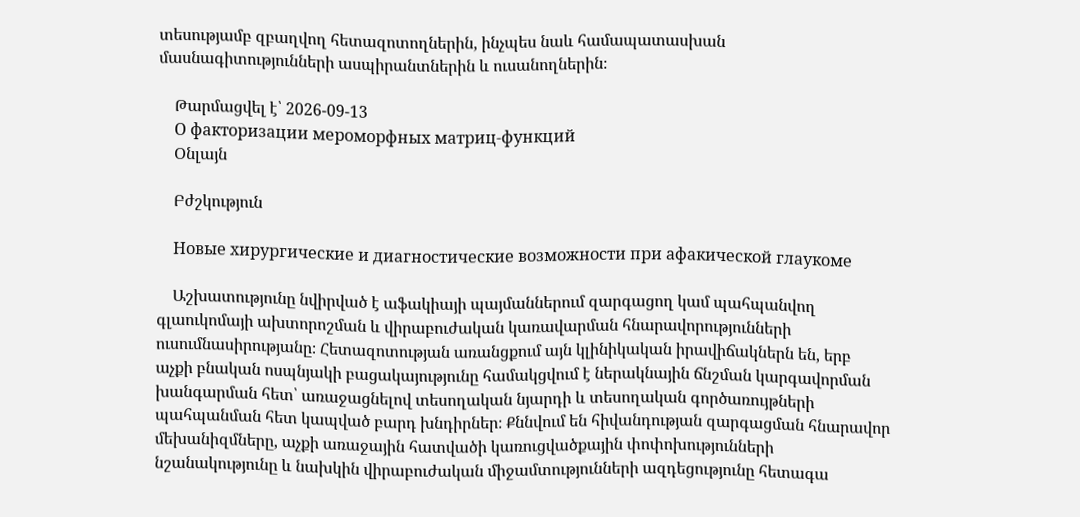տեսությամբ զբաղվող հետազոտողներին, ինչպես նաև համապատասխան մասնագիտությունների ասպիրանտներին և ուսանողներին։

    Թարմացվել է՝ 2026-09-13
    О факторизации мероморфных матриц-функций
    Օնլայն

    Բժշկություն

    Новые хирургические и диагностические возможности при афакической глаукоме

    Աշխատությունը նվիրված է աֆակիայի պայմաններում զարգացող կամ պահպանվող գլաուկոմայի ախտորոշման և վիրաբուժական կառավարման հնարավորությունների ուսումնասիրությանը։ Հետազոտության առանցքում այն կլինիկական իրավիճակներն են, երբ աչքի բնական ոսպնյակի բացակայությունը համակցվում է ներակնային ճնշման կարգավորման խանգարման հետ՝ առաջացնելով տեսողական նյարդի և տեսողական գործառույթների պահպանման հետ կապված բարդ խնդիրներ։ Քննվում են հիվանդության զարգացման հնարավոր մեխանիզմները, աչքի առաջային հատվածի կառուցվածքային փոփոխությունների նշանակությունը և նախկին վիրաբուժական միջամտությունների ազդեցությունը հետագա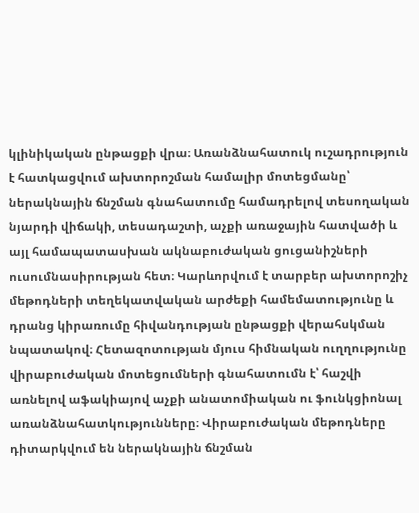կլինիկական ընթացքի վրա։ Առանձնահատուկ ուշադրություն է հատկացվում ախտորոշման համալիր մոտեցմանը՝ ներակնային ճնշման գնահատումը համադրելով տեսողական նյարդի վիճակի, տեսադաշտի, աչքի առաջային հատվածի և այլ համապատասխան ակնաբուժական ցուցանիշների ուսումնասիրության հետ։ Կարևորվում է տարբեր ախտորոշիչ մեթոդների տեղեկատվական արժեքի համեմատությունը և դրանց կիրառումը հիվանդության ընթացքի վերահսկման նպատակով։ Հետազոտության մյուս հիմնական ուղղությունը վիրաբուժական մոտեցումների գնահատումն է՝ հաշվի առնելով աֆակիայով աչքի անատոմիական ու ֆունկցիոնալ առանձնահատկությունները։ Վիրաբուժական մեթոդները դիտարկվում են ներակնային ճնշման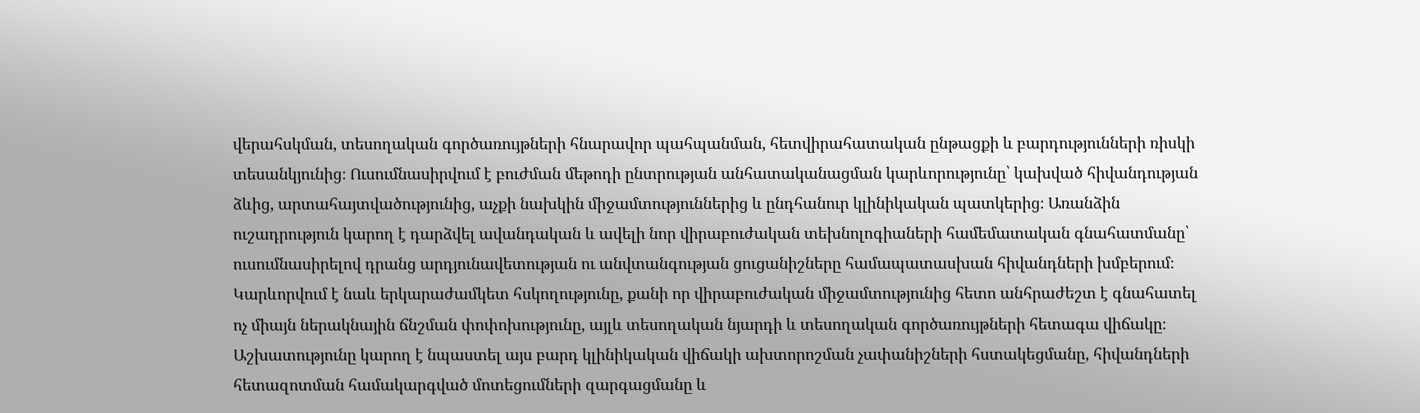վերահսկման, տեսողական գործառույթների հնարավոր պահպանման, հետվիրահատական ընթացքի և բարդությունների ռիսկի տեսանկյունից։ Ուսումնասիրվում է բուժման մեթոդի ընտրության անհատականացման կարևորությունը՝ կախված հիվանդության ձևից, արտահայտվածությունից, աչքի նախկին միջամտություններից և ընդհանուր կլինիկական պատկերից։ Առանձին ուշադրություն կարող է դարձվել ավանդական և ավելի նոր վիրաբուժական տեխնոլոգիաների համեմատական գնահատմանը՝ ուսումնասիրելով դրանց արդյունավետության ու անվտանգության ցուցանիշները համապատասխան հիվանդների խմբերում։ Կարևորվում է նաև երկարաժամկետ հսկողությունը, քանի որ վիրաբուժական միջամտությունից հետո անհրաժեշտ է գնահատել ոչ միայն ներակնային ճնշման փոփոխությունը, այլև տեսողական նյարդի և տեսողական գործառույթների հետագա վիճակը։ Աշխատությունը կարող է նպաստել այս բարդ կլինիկական վիճակի ախտորոշման չափանիշների հստակեցմանը, հիվանդների հետազոտման համակարգված մոտեցումների զարգացմանը և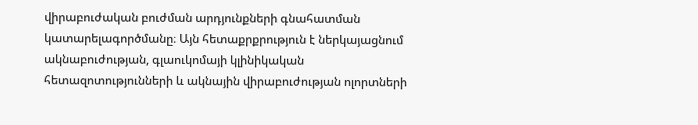վիրաբուժական բուժման արդյունքների գնահատման կատարելագործմանը։ Այն հետաքրքրություն է ներկայացնում ակնաբուժության, գլաուկոմայի կլինիկական հետազոտությունների և ակնային վիրաբուժության ոլորտների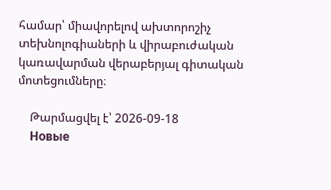համար՝ միավորելով ախտորոշիչ տեխնոլոգիաների և վիրաբուժական կառավարման վերաբերյալ գիտական մոտեցումները։

    Թարմացվել է՝ 2026-09-18
    Новые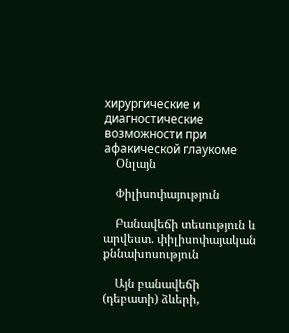хирургические и диагностические возможности при афакической глаукоме
    Օնլայն

    Փիլիսոփայություն

    Բանավեճի տեսություն և արվեստ. փիլիսոփայական քննախոսություն

    Այն բանավեճի (դեբատի) ձևերի,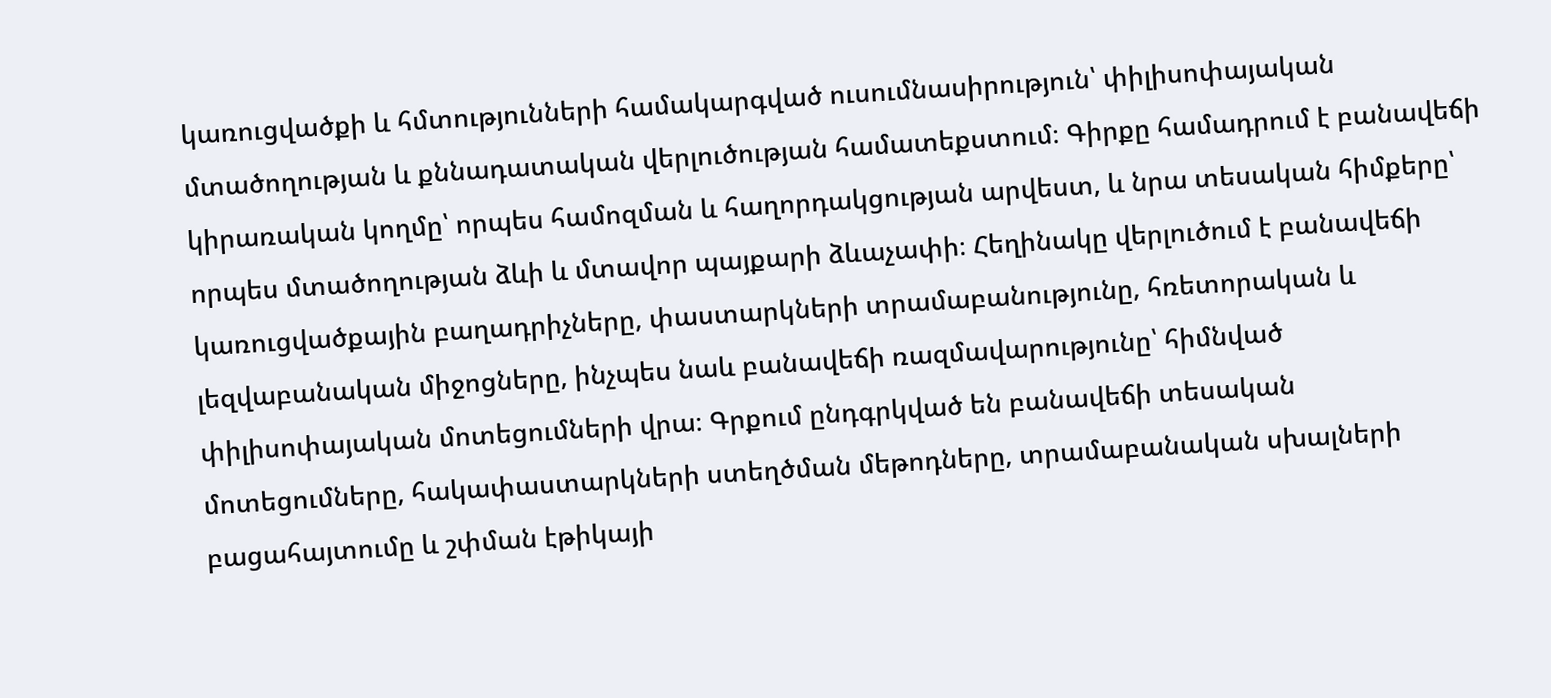կառուցվածքի և հմտությունների համակարգված ուսումնասիրություն՝ փիլիսոփայական մտածողության և քննադատական վերլուծության համատեքստում։ Գիրքը համադրում է բանավեճի կիրառական կողմը՝ որպես համոզման և հաղորդակցության արվեստ, և նրա տեսական հիմքերը՝ որպես մտածողության ձևի և մտավոր պայքարի ձևաչափի։ Հեղինակը վերլուծում է բանավեճի կառուցվածքային բաղադրիչները, փաստարկների տրամաբանությունը, հռետորական և լեզվաբանական միջոցները, ինչպես նաև բանավեճի ռազմավարությունը՝ հիմնված փիլիսոփայական մոտեցումների վրա։ Գրքում ընդգրկված են բանավեճի տեսական մոտեցումները, հակափաստարկների ստեղծման մեթոդները, տրամաբանական սխալների բացահայտումը և շփման էթիկայի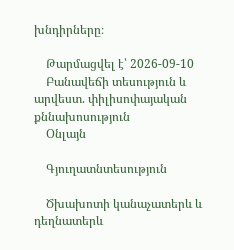խնդիրները։

    Թարմացվել է՝ 2026-09-10
    Բանավեճի տեսություն և արվեստ. փիլիսոփայական քննախոսություն
    Օնլայն

    Գյուղատնտեսություն

    Ծխախոտի կանաչատերև և դեղնատերև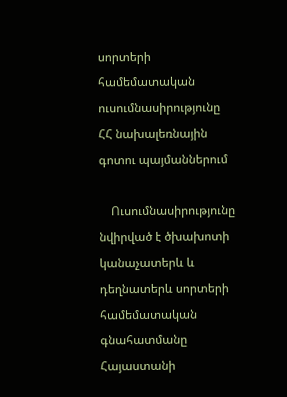սորտերի համեմատական ուսումնասիրությունը ՀՀ նախալեռնային գոտու պայմաններում

    Ուսումնասիրությունը նվիրված է ծխախոտի կանաչատերև և դեղնատերև սորտերի համեմատական գնահատմանը Հայաստանի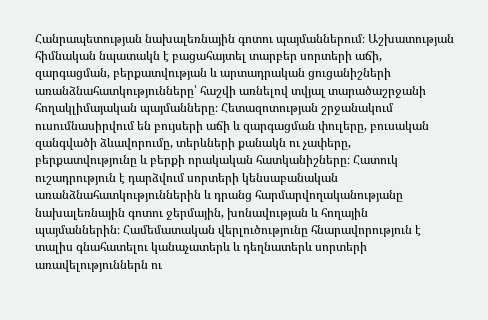Հանրապետության նախալեռնային գոտու պայմաններում։ Աշխատության հիմնական նպատակն է բացահայտել տարբեր սորտերի աճի, զարգացման, բերքատվության և արտադրական ցուցանիշների առանձնահատկությունները՝ հաշվի առնելով տվյալ տարածաշրջանի հողակլիմայական պայմանները։ Հետազոտության շրջանակում ուսումնասիրվում են բույսերի աճի և զարգացման փուլերը, բուսական զանգվածի ձևավորումը, տերևների քանակն ու չափերը, բերքատվությունը և բերքի որակական հատկանիշները։ Հատուկ ուշադրություն է դարձվում սորտերի կենսաբանական առանձնահատկություններին և դրանց հարմարվողականությանը նախալեռնային գոտու ջերմային, խոնավության և հողային պայմաններին։ Համեմատական վերլուծությունը հնարավորություն է տալիս գնահատելու կանաչատերև և դեղնատերև սորտերի առավելություններն ու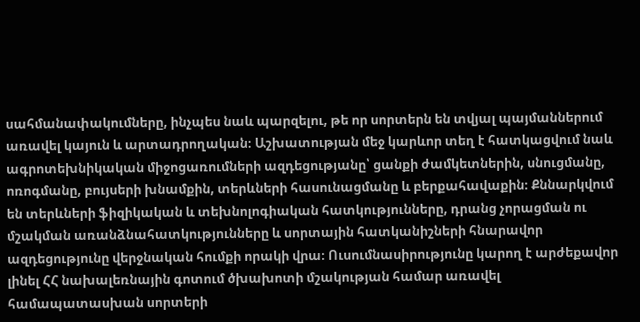սահմանափակումները, ինչպես նաև պարզելու, թե որ սորտերն են տվյալ պայմաններում առավել կայուն և արտադրողական։ Աշխատության մեջ կարևոր տեղ է հատկացվում նաև ագրոտեխնիկական միջոցառումների ազդեցությանը՝ ցանքի ժամկետներին, սնուցմանը, ոռոգմանը, բույսերի խնամքին, տերևների հասունացմանը և բերքահավաքին։ Քննարկվում են տերևների ֆիզիկական և տեխնոլոգիական հատկությունները, դրանց չորացման ու մշակման առանձնահատկությունները և սորտային հատկանիշների հնարավոր ազդեցությունը վերջնական հումքի որակի վրա։ Ուսումնասիրությունը կարող է արժեքավոր լինել ՀՀ նախալեռնային գոտում ծխախոտի մշակության համար առավել համապատասխան սորտերի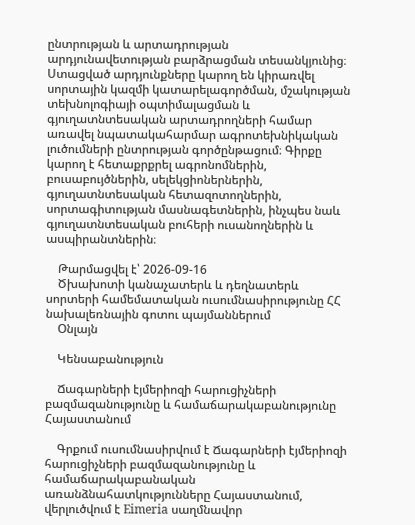ընտրության և արտադրության արդյունավետության բարձրացման տեսանկյունից։ Ստացված արդյունքները կարող են կիրառվել սորտային կազմի կատարելագործման, մշակության տեխնոլոգիայի օպտիմալացման և գյուղատնտեսական արտադրողների համար առավել նպատակահարմար ագրոտեխնիկական լուծումների ընտրության գործընթացում։ Գիրքը կարող է հետաքրքրել ագրոնոմներին, բուսաբույծներին, սելեկցիոներներին, գյուղատնտեսական հետազոտողներին, սորտագիտության մասնագետներին, ինչպես նաև գյուղատնտեսական բուհերի ուսանողներին և ասպիրանտներին։

    Թարմացվել է՝ 2026-09-16
    Ծխախոտի կանաչատերև և դեղնատերև սորտերի համեմատական ուսումնասիրությունը ՀՀ նախալեռնային գոտու պայմաններում
    Օնլայն

    Կենսաբանություն

    Ճագարների էյմերիոզի հարուցիչների բազմազանությունը և համաճարակաբանությունը Հայաստանում

    Գրքում ուսումնասիրվում է Ճագարների էյմերիոզի հարուցիչների բազմազանությունը և համաճարակաբանական առանձնահատկությունները Հայաստանում, վերլուծվում է Eimeria սաղմնավոր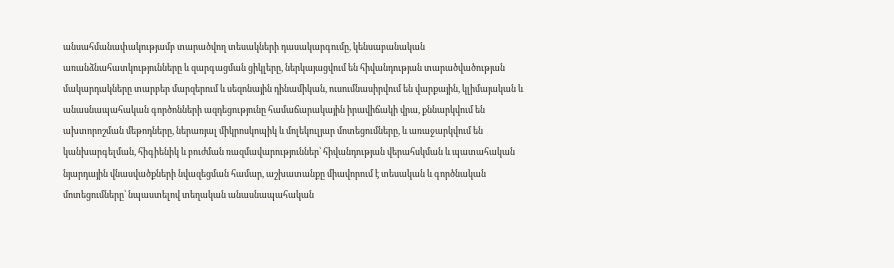անսահմանափակությամբ տարածվող տեսակների դասակարգումը, կենսաբանական առանձնահատկությունները և զարգացման ցիկլերը, ներկայացվում են հիվանդության տարածվածության մակարդակները տարբեր մարզերում և սեզոնային դինամիկան, ուսումնասիրվում են վարքային, կլիմայական և անասնապահական գործոնների ազդեցությունը համաճարակային իրավիճակի վրա, քննարկվում են ախտորոշման մեթոդները, ներառյալ միկրոսկոպիկ և մոլեկուլյար մոտեցումները, և առաջարկվում են կանխարգելման, հիգիենիկ և բուժման ռազմավարություններ՝ հիվանդության վերահսկման և պատահական նյարդային վնասվածքների նվազեցման համար, աշխատանքը միավորում է տեսական և գործնական մոտեցումները՝ նպաստելով տեղական անասնապահական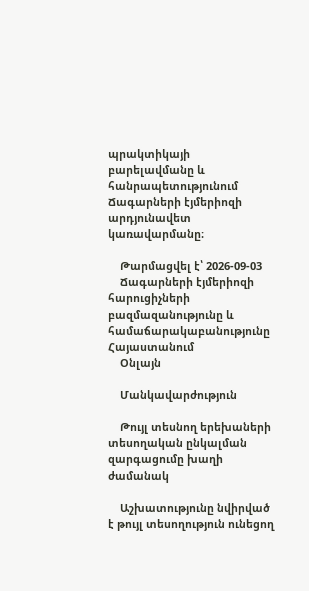պրակտիկայի բարելավմանը և հանրապետությունում Ճագարների էյմերիոզի արդյունավետ կառավարմանը։

    Թարմացվել է՝ 2026-09-03
    Ճագարների էյմերիոզի հարուցիչների բազմազանությունը և համաճարակաբանությունը Հայաստանում
    Օնլայն

    Մանկավարժություն

    Թույլ տեսնող երեխաների տեսողական ընկալման զարգացումը խաղի ժամանակ

    Աշխատությունը նվիրված է թույլ տեսողություն ունեցող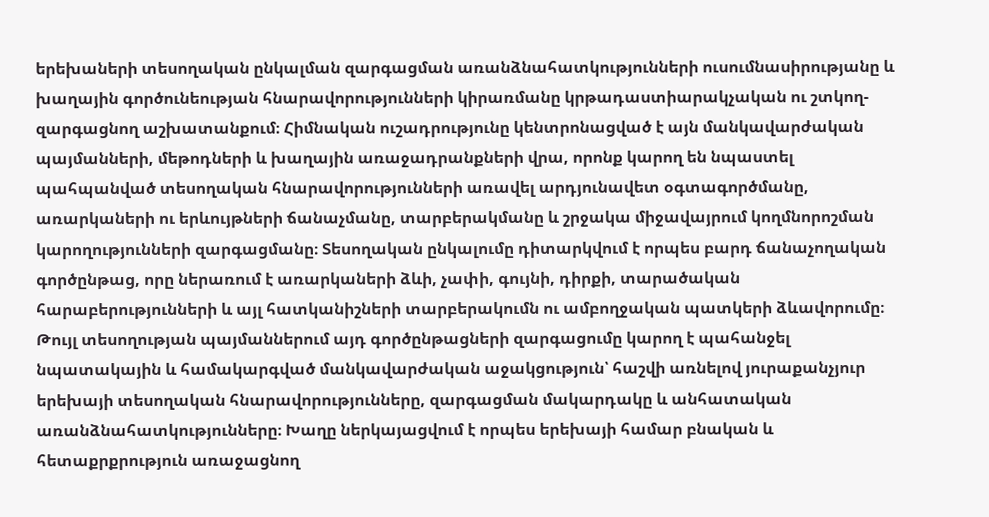երեխաների տեսողական ընկալման զարգացման առանձնահատկությունների ուսումնասիրությանը և խաղային գործունեության հնարավորությունների կիրառմանը կրթադաստիարակչական ու շտկող-զարգացնող աշխատանքում։ Հիմնական ուշադրությունը կենտրոնացված է այն մանկավարժական պայմանների, մեթոդների և խաղային առաջադրանքների վրա, որոնք կարող են նպաստել պահպանված տեսողական հնարավորությունների առավել արդյունավետ օգտագործմանը, առարկաների ու երևույթների ճանաչմանը, տարբերակմանը և շրջակա միջավայրում կողմնորոշման կարողությունների զարգացմանը։ Տեսողական ընկալումը դիտարկվում է որպես բարդ ճանաչողական գործընթաց, որը ներառում է առարկաների ձևի, չափի, գույնի, դիրքի, տարածական հարաբերությունների և այլ հատկանիշների տարբերակումն ու ամբողջական պատկերի ձևավորումը։ Թույլ տեսողության պայմաններում այդ գործընթացների զարգացումը կարող է պահանջել նպատակային և համակարգված մանկավարժական աջակցություն՝ հաշվի առնելով յուրաքանչյուր երեխայի տեսողական հնարավորությունները, զարգացման մակարդակը և անհատական առանձնահատկությունները։ Խաղը ներկայացվում է որպես երեխայի համար բնական և հետաքրքրություն առաջացնող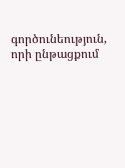գործունեություն, որի ընթացքում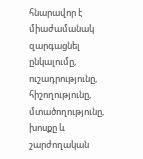հնարավոր է միաժամանակ զարգացնել ընկալումը, ուշադրությունը, հիշողությունը, մտածողությունը, խոսքը և շարժողական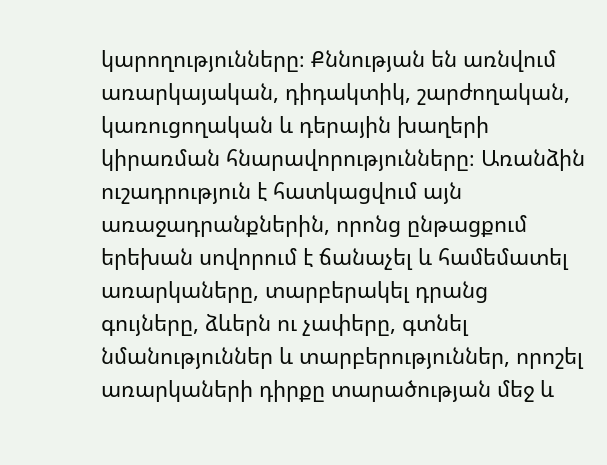կարողությունները։ Քննության են առնվում առարկայական, դիդակտիկ, շարժողական, կառուցողական և դերային խաղերի կիրառման հնարավորությունները։ Առանձին ուշադրություն է հատկացվում այն առաջադրանքներին, որոնց ընթացքում երեխան սովորում է ճանաչել և համեմատել առարկաները, տարբերակել դրանց գույները, ձևերն ու չափերը, գտնել նմանություններ և տարբերություններ, որոշել առարկաների դիրքը տարածության մեջ և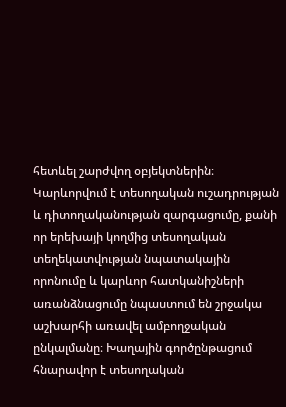հետևել շարժվող օբյեկտներին։ Կարևորվում է տեսողական ուշադրության և դիտողականության զարգացումը, քանի որ երեխայի կողմից տեսողական տեղեկատվության նպատակային որոնումը և կարևոր հատկանիշների առանձնացումը նպաստում են շրջակա աշխարհի առավել ամբողջական ընկալմանը։ Խաղային գործընթացում հնարավոր է տեսողական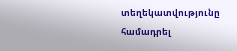տեղեկատվությունը համադրել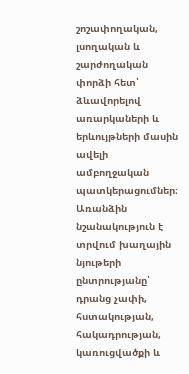շոշափողական, լսողական և շարժողական փորձի հետ՝ ձևավորելով առարկաների և երևույթների մասին ավելի ամբողջական պատկերացումներ։ Առանձին նշանակություն է տրվում խաղային նյութերի ընտրությանը՝ դրանց չափի, հստակության, հակադրության, կառուցվածքի և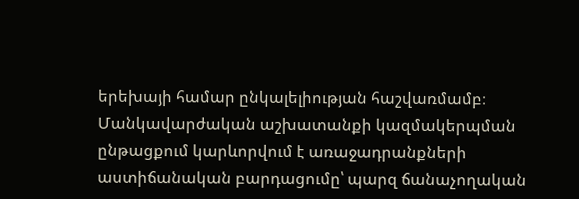երեխայի համար ընկալելիության հաշվառմամբ։ Մանկավարժական աշխատանքի կազմակերպման ընթացքում կարևորվում է առաջադրանքների աստիճանական բարդացումը՝ պարզ ճանաչողական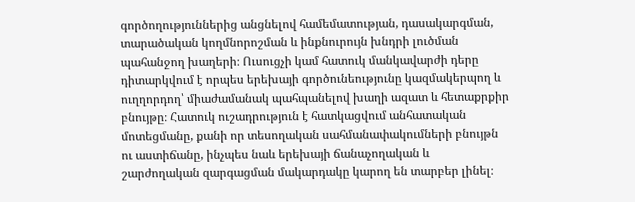գործողություններից անցնելով համեմատության, դասակարգման, տարածական կողմնորոշման և ինքնուրույն խնդրի լուծման պահանջող խաղերի։ Ուսուցչի կամ հատուկ մանկավարժի դերը դիտարկվում է որպես երեխայի գործունեությունը կազմակերպող և ուղղորդող՝ միաժամանակ պահպանելով խաղի ազատ և հետաքրքիր բնույթը։ Հատուկ ուշադրություն է հատկացվում անհատական մոտեցմանը, քանի որ տեսողական սահմանափակումների բնույթն ու աստիճանը, ինչպես նաև երեխայի ճանաչողական և շարժողական զարգացման մակարդակը կարող են տարբեր լինել։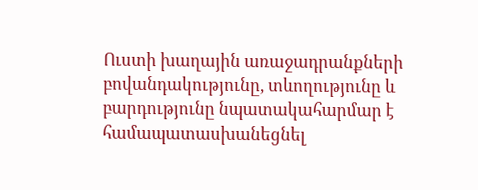Ուստի խաղային առաջադրանքների բովանդակությունը, տևողությունը և բարդությունը նպատակահարմար է համապատասխանեցնել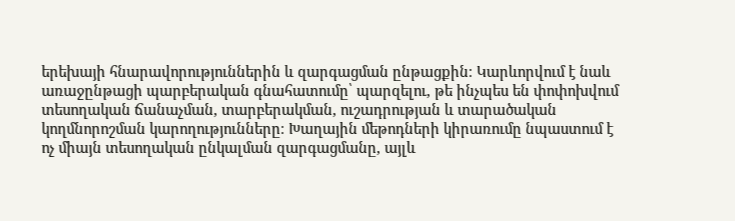երեխայի հնարավորություններին և զարգացման ընթացքին։ Կարևորվում է նաև առաջընթացի պարբերական գնահատումը՝ պարզելու, թե ինչպես են փոփոխվում տեսողական ճանաչման, տարբերակման, ուշադրության և տարածական կողմնորոշման կարողությունները։ Խաղային մեթոդների կիրառումը նպաստում է ոչ միայն տեսողական ընկալման զարգացմանը, այլև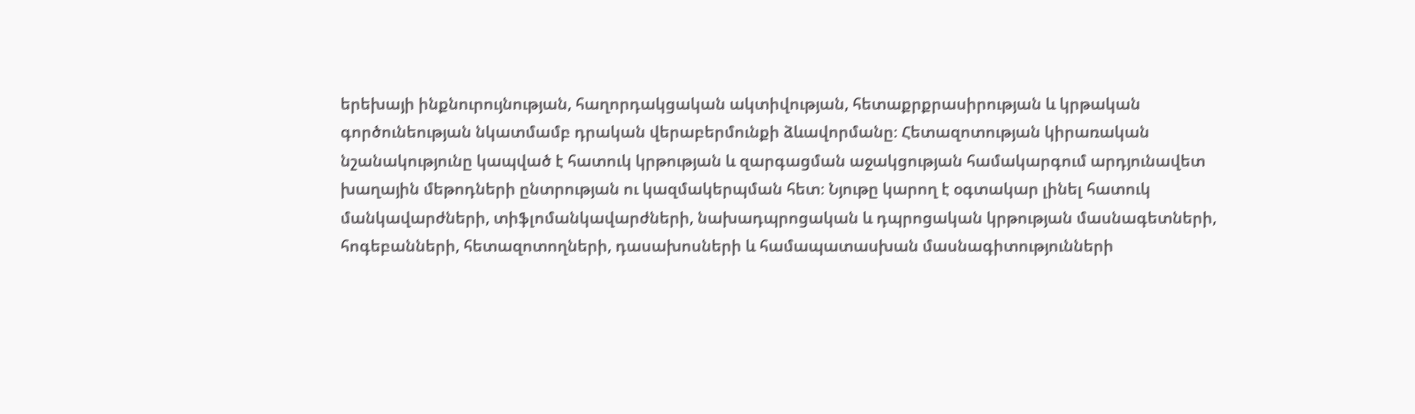երեխայի ինքնուրույնության, հաղորդակցական ակտիվության, հետաքրքրասիրության և կրթական գործունեության նկատմամբ դրական վերաբերմունքի ձևավորմանը։ Հետազոտության կիրառական նշանակությունը կապված է հատուկ կրթության և զարգացման աջակցության համակարգում արդյունավետ խաղային մեթոդների ընտրության ու կազմակերպման հետ։ Նյութը կարող է օգտակար լինել հատուկ մանկավարժների, տիֆլոմանկավարժների, նախադպրոցական և դպրոցական կրթության մասնագետների, հոգեբանների, հետազոտողների, դասախոսների և համապատասխան մասնագիտությունների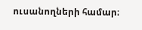ուսանողների համար։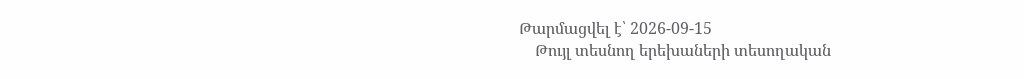Թարմացվել է՝ 2026-09-15
    Թույլ տեսնող երեխաների տեսողական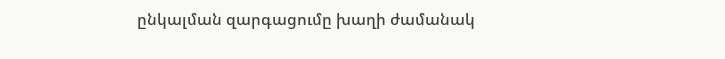ընկալման զարգացումը խաղի ժամանակ